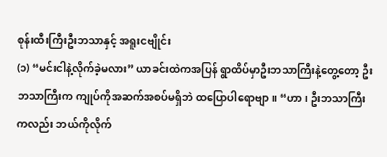စုန်းထီးကြီးဦးဘသာနှင့် အရူးငဗျိုင်း
(၁) “မင်းငါနဲ့လိုက်ခဲ့မလား” ယာခင်းထဲကအပြန် ရွာထိပ်မှာဦးဘသာကြီးနဲ့တွေ့တော့ ဦးဘသာကြီးက ကျုပ်ကိုအဆက်အစပ်မရှိဘဲ ထပြောပါရောဗျာ။ “ဟာ၊ ဦးဘသာကြီးကလည်း ဘယ်ကိုလိုက်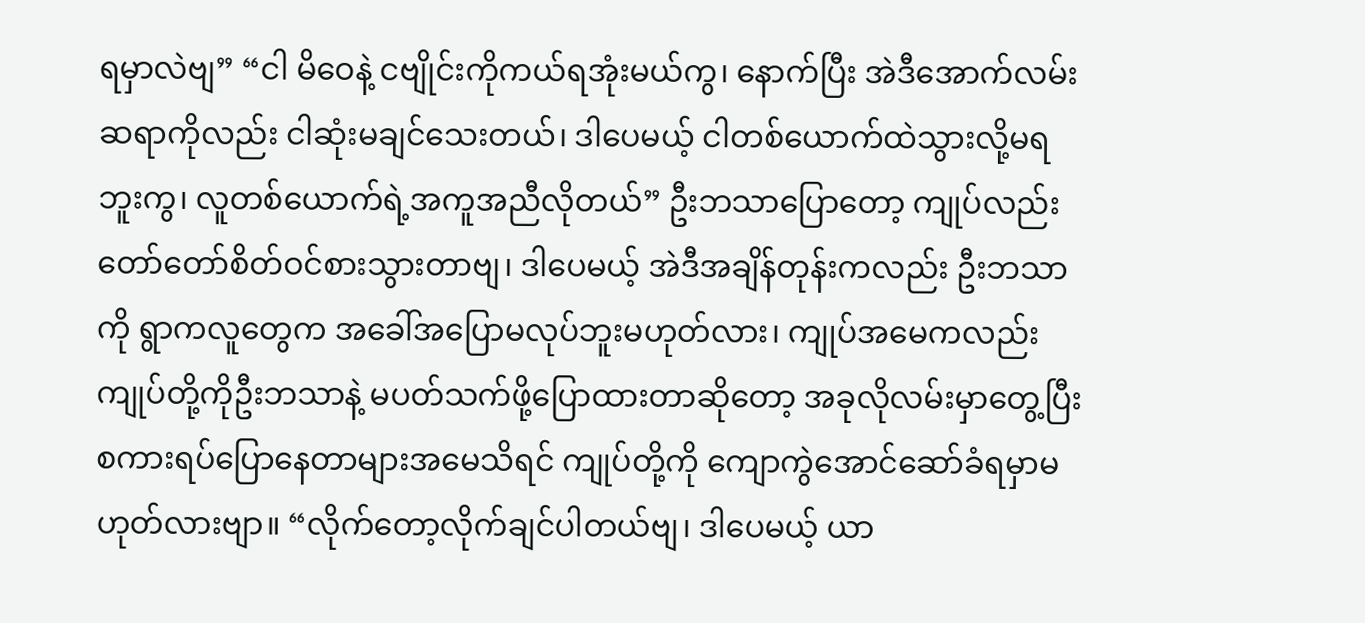ရမှာလဲဗျ” “ငါ မိဝေနဲ့ ငဗျိုင်းကိုကယ်ရအုံးမယ်ကွ၊ နောက်ပြီး အဲဒီအောက်လမ်းဆရာကိုလည်း ငါဆုံးမချင်သေးတယ်၊ ဒါပေမယ့် ငါတစ်ယောက်ထဲသွားလို့မရဘူးကွ၊ လူတစ်ယောက်ရဲ့အကူအညီလိုတယ်” ဦးဘသာပြောတော့ ကျုပ်လည်းတော်တော်စိတ်ဝင်စားသွားတာဗျ၊ ဒါပေမယ့် အဲဒီအချိန်တုန်းကလည်း ဦးဘသာကို ရွာကလူတွေက အခေါ်အပြောမလုပ်ဘူးမဟုတ်လား၊ ကျုပ်အမေကလည်း ကျုပ်တို့ကိုဦးဘသာနဲ့ မပတ်သက်ဖို့ပြောထားတာဆိုတော့ အခုလိုလမ်းမှာတွေ့ပြီး စကားရပ်ပြောနေတာများအမေသိရင် ကျုပ်တို့ကို ကျောကွဲအောင်ဆော်ခံရမှာမဟုတ်လားဗျာ။ “လိုက်တော့လိုက်ချင်ပါတယ်ဗျ၊ ဒါပေမယ့် ယာ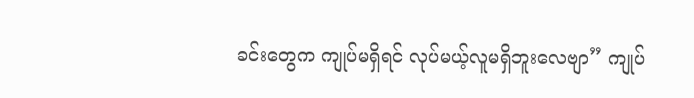ခင်းတွေက ကျုပ်မရှိရင် လုပ်မယ့်လူမရှိဘူးလေဗျာ” ကျုပ်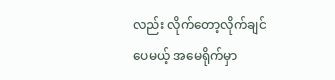လည်း လိုက်တော့လိုက်ချင်ပေမယ့် အမေရိုက်မှာ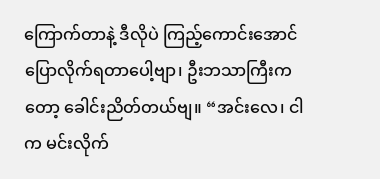ကြောက်တာနဲ့ ဒီလိုပဲ ကြည့်ကောင်းအောင် ပြောလိုက်ရတာပေါ့ဗျာ၊ ဦးဘသာကြီးကတော့ ခေါင်းညိတ်တယ်ဗျ။ “အင်းလေ၊ ငါက မင်းလိုက်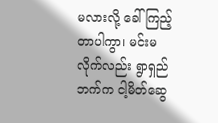မလားလို့ ခေါ်ကြည့်တာပါကွာ၊ မင်းမလိုက်လည်း ရွာရှည်ဘက်က ငါ့မိတ်ဆွေ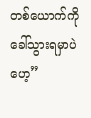တစ်ယောက်ကို ခေါ်သွားရမှာပဲဟေ့”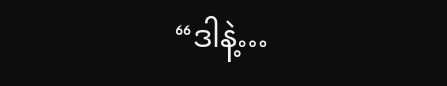“ဒါနဲ့…